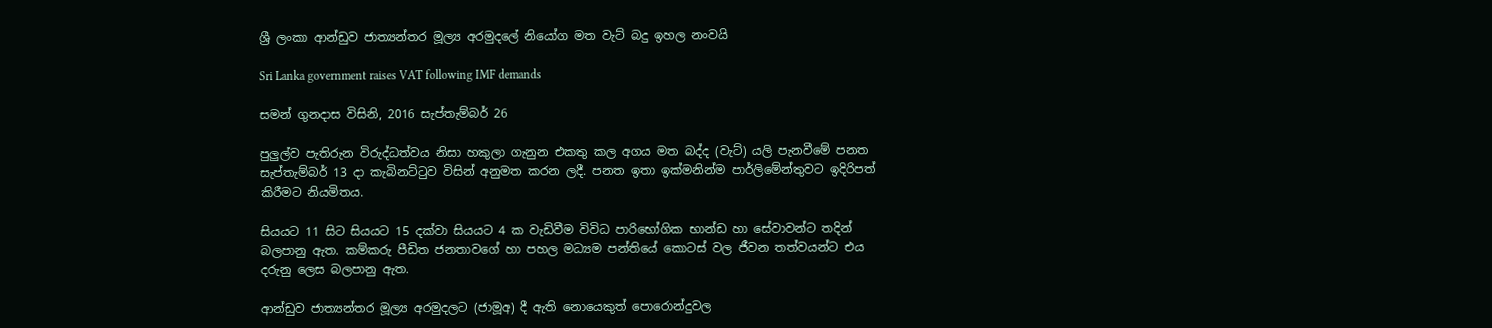ශ්‍රී ලංකා ආන්ඩුව ජාත්‍යන්තර මූල්‍ය අරමුදලේ නියෝග මත වැට් බදු ඉහල නංවයි

Sri Lanka government raises VAT following IMF demands

සමන් ගුනදාස විසිනි, 2016 සැප්තැම්බර් 26

පුලුල්ව පැතිරුන විරුද්ධත්වය නිසා හකුලා ගැනුන එකතු කල අගය මත බද්ද (වැට්) යලි පැනවීමේ පනත සැප්තැම්බර් 13 දා කැබිනට්ටුව විසින් අනුමත කරන ලදී. පනත ඉතා ඉක්මනින්ම පාර්ලිමේන්තුවට ඉදිරිපත් කිරීමට නියමිතය.

සියයට 11 සිට සියයට 15 දක්වා සියයට 4 ක වැඩිවීම විවිධ පාරිභෝගික භාන්ඩ හා සේවාවන්ට තදින් බලපානු ඇත. කම්කරු පීඩිත ජනතාවගේ හා පහල මධ්‍යම පන්තියේ කොටස් වල ජීවන තත්වයන්ට එය දරුනු ලෙස බලපානු ඇත.

ආන්ඩුව ජාත්‍යන්තර මූල්‍ය අරමුදලට (ජාමූඅ) දී ඇති නොයෙකුත් පොරොන්දුවල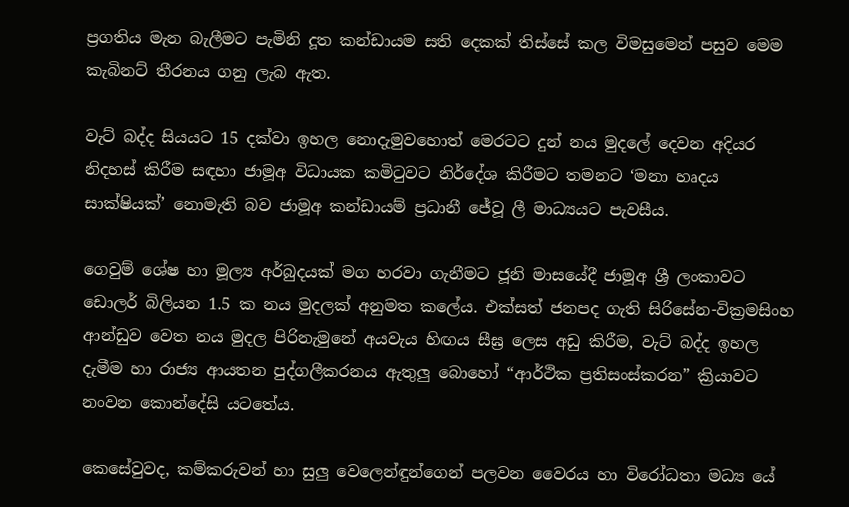ප්‍රගතිය මැන බැලීමට පැමිනි දූත කන්ඩායම සති දෙකක් තිස්සේ කල විමසුමෙන් පසුව මෙම කැබිනට් තීරනය ගනු ලැබ ඇත.

වැට් බද්ද සියයට 15 දක්වා ඉහල නොදැමුවහොත් මෙරටට දුන් නය මුදලේ දෙවන අදියර නිදහස් කිරීම සඳහා ජාමූඅ විධායක කමිටුවට නිර්දේශ කිරීමට තමනට ‘මනා හෘදය සාක්ෂියක්’ නොමැති බව ජාමූඅ කන්ඩායම් ප්‍රධානී ජේවූ ලී මාධ්‍යයට පැවසීය.

ගෙවුම් ශේෂ හා මූල්‍ය අර්බුදයක් මග හරවා ගැනීමට ජූනි මාසයේදී ජාමූඅ ශ්‍රී ලංකාවට ඩොලර් බිලියන 1.5 ක නය මුදලක් අනුමත කලේය. එක්සත් ජනපද ගැති සිරිසේන-වික්‍රමසිංහ ආන්ඩුව වෙත නය මුදල පිරිනැමුනේ අයවැය හිඟය සීඝ්‍ර ලෙස අඩු කිරීම, වැට් බද්ද ඉහල දැමීම හා රාජ්‍ය ආයතන පුද්ගලීකරනය ඇතුලු බොහෝ “ආර්ථික ප්‍රතිසංස්කරන” ක්‍රියාවට නංවන කොන්දේසි යටතේය.

කෙසේවුවද, කම්කරුවන් හා සුලු වෙලෙන්ඳුන්ගෙන් පලවන වෛරය හා විරෝධතා මධ්‍ය යේ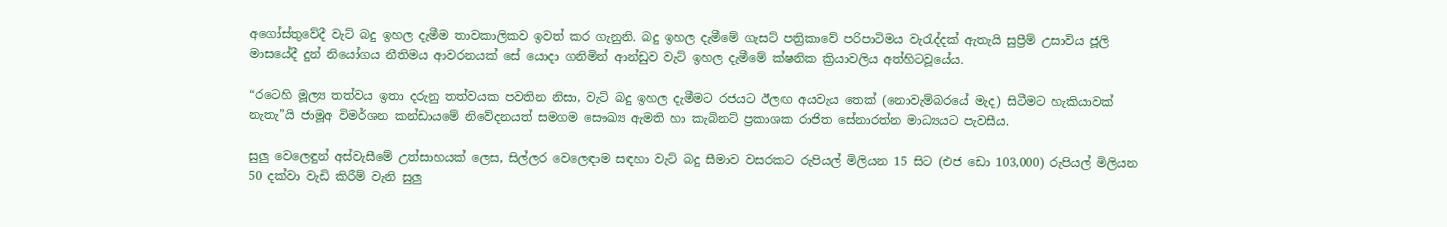අගෝස්තුවේදී වැට් බදු ඉහල දැමීම තාවකාලිකව ඉවත් කර ගැනුනි. බදු ඉහල දැමීමේ ගැසට් පත්‍රිකාවේ පරිපාටිමය වැරැද්දක් ඇතැයි සුප්‍රීම් උසාවිය ජූලි මාසයේදී දුන් නියෝගය නීතිමය ආවරනයක් සේ යොදා ගනිමින් ආන්ඩුව වැට් ඉහල දැමීමේ ක්ෂනික ක්‍රියාවලිය අත්හිටවූයේය.

“රටෙහි මූල්‍ය තත්වය ඉතා දරුනු තත්වයක පවතින නිසා, වැට් බදු ඉහල දැමීමට රජයට ඊලඟ අයවැය තෙක් (නොවැම්බරයේ මැද) සිටීමට හැකියාවක් නැතැ”යි ජාමූඅ විමර්ශන කන්ඩායමේ නිවේදනයත් සමගම සෞඛ්‍ය ඇමති හා කැබිනට් ප්‍රකාශක රාජිත සේනාරත්න මාධ්‍යයට පැවසීය.

සුලු වෙලෙඳුන් අස්වැසීමේ උත්සාහයක් ලෙස, සිල්ලර වෙලෙඳාම සඳහා වැට් බදු සීමාව වසරකට රුපියල් මිලියන 15 සිට (එජ ඩො 103,000) රුපියල් මිලියන 50 දක්වා වැඩි කිරීම් වැනි සුලු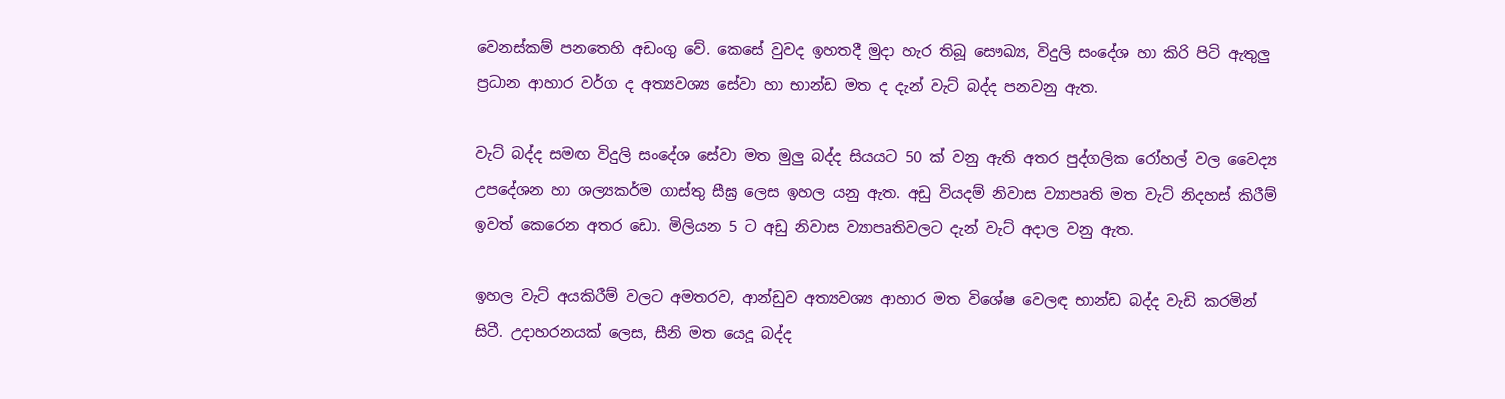වෙනස්කම් පනතෙහි අඩංගු වේ. කෙසේ වුවද ඉහතදී මුදා හැර තිබූ සෞඛ්‍ය, විදුලි සංදේශ හා කිරි පිටි ඇතුලු ප්‍රධාන ආහාර වර්ග ද අත්‍යවශ්‍ය සේවා හා භාන්ඩ මත ද දැන් වැට් බද්ද පනවනු ඇත.

වැට් බද්ද සමඟ විදුලි සංදේශ සේවා මත මුලු බද්ද සියයට 50 ක් වනු ඇති අතර පුද්ගලික රෝහල් වල වෛද්‍ය උපදේශන හා ශල්‍යකර්ම ගාස්තු සීඝ්‍ර ලෙස ඉහල යනු ඇත. අඩු වියදම් නිවාස ව්‍යාපෘති මත වැට් නිදහස් කිරීම් ඉවත් කෙරෙන අතර ඩො. මිලියන 5 ට අඩු නිවාස ව්‍යාපෘතිවලට දැන් වැට් අදාල වනු ඇත.

ඉහල වැට් අයකිරීම් වලට අමතරව, ආන්ඩුව අත්‍යවශ්‍ය ආහාර මත විශේෂ වෙලඳ භාන්ඩ බද්ද වැඩි කරමින් සිටී. උදාහරනයක් ලෙස, සීනි මත යෙදූ බද්ද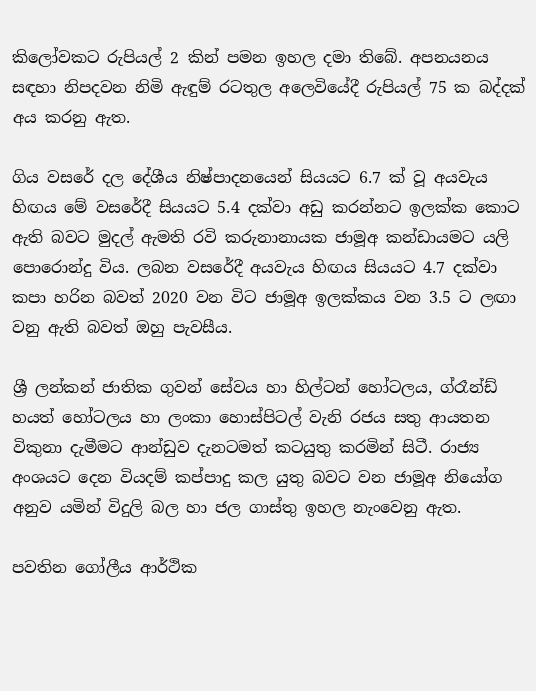කිලෝවකට රුපියල් 2 කින් පමන ඉහල දමා තිබේ. අපනයනය සඳහා නිපදවන නිමි ඇඳුම් රටතුල අලෙවියේදී රුපියල් 75 ක බද්දක් අය කරනු ඇත.

ගිය වසරේ දල දේශීය නිෂ්පාදනයෙන් සියයට 6.7 ක් වූ අයවැය හිඟය මේ වසරේදී සියයට 5.4 දක්වා අඩු කරන්නට ඉලක්ක කොට ඇති බවට මුදල් ඇමති රවි කරුනානායක ජාමූඅ කන්ඩායමට යලි පොරොන්දු විය. ලබන වසරේදී අයවැය හිඟය සියයට 4.7 දක්වා කපා හරින බවත් 2020 වන විට ජාමූඅ ඉලක්කය වන 3.5 ට ලඟා වනු ඇති බවත් ඔහු පැවසීය.

ශ්‍රී ලන්කන් ජාතික ගුවන් සේවය හා හිල්ටන් හෝටලය, ග්රෑන්ඩ් හයත් හෝටලය හා ලංකා හොස්පිටල් වැනි රජය සතු ආයතන විකුනා දැමීමට ආන්ඩුව දැනටමත් කටයුතු කරමින් සිටී. රාජ්‍ය අංශයට දෙන වියදම් කප්පාදු කල යුතු බවට වන ජාමූඅ නියෝග අනුව යමින් විදුලි බල හා ජල ගාස්තු ඉහල නැංවෙනු ඇත.

පවතින ගෝලීය ආර්ථික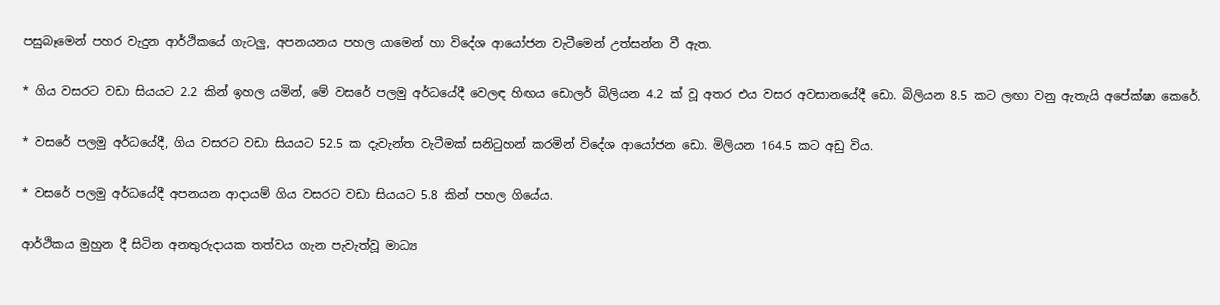පසුබෑමෙන් පහර වැදුන ආර්ථිකයේ ගැටලු, අපනයනය පහල යාමෙන් හා විදේශ ආයෝජන වැටීමෙන් උත්සන්න වී ඇත.

* ගිය වසරට වඩා සියයට 2.2 කින් ඉහල යමින්, මේ වසරේ පලමු අර්ධයේදී වෙලඳ හිඟය ඩොලර් බිලියන 4.2 ක් වූ අතර එය වසර අවසානයේදී ඩො. බිලියන 8.5 කට ලඟා වනු ඇතැයි අපේක්ෂා කෙරේ.

* වසරේ පලමු අර්ධයේදී, ගිය වසරට වඩා සියයට 52.5 ක දැවැන්ත වැටීමක් සනිටුහන් කරමින් විදේශ ආයෝජන ඩො. මිලියන 164.5 කට අඩු විය.

* වසරේ පලමු අර්ධයේදී අපනයන ආදායම් ගිය වසරට වඩා සියයට 5.8 කින් පහල ගියේය.

ආර්ථිකය මුහුන දී සිටින අනතුරුදායක තත්වය ගැන පැවැත්වූ මාධ්‍ය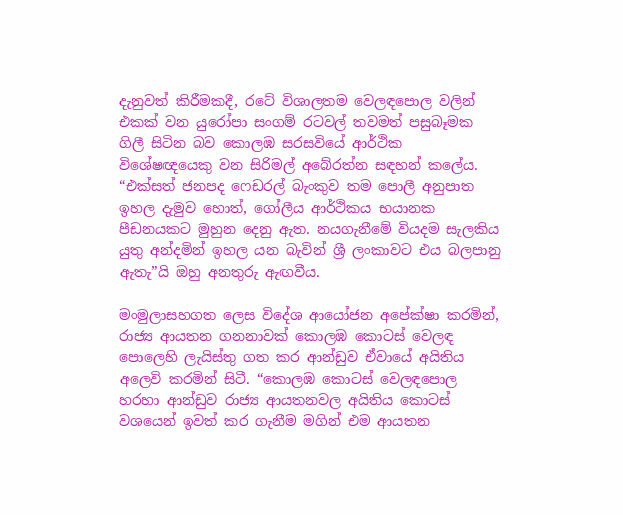දැනුවත් කිරීමකදී, රටේ විශාලතම වෙලඳපොල වලින් එකක් වන යුරෝපා සංගම් රටවල් තවමත් පසුබෑමක ගිලී සිටින බව කොලඹ සරසවියේ ආර්ථික විශේෂඥයෙකු වන සිරිමල් අබේරත්න සඳහන් කලේය. “එක්සත් ජනපද ෆෙඩරල් බැංකුව තම පොලී අනුපාත ඉහල දැමුව හොත්, ගෝලීය ආර්ථිකය භයානක පීඩනයකට මුහුන දෙනු ඇත. නයගැනීමේ වියදම සැලකිය යුතු අන්දමින් ඉහල යන බැවින් ශ්‍රී ලංකාවට එය බලපානු ඇතැ”යි ඔහු අනතුරු ඇඟවීය.

මංමුලාසහගත ලෙස විදේශ ආයෝජන අපේක්ෂා කරමින්, රාජ්‍ය ආයතන ගනනාවක් කොලඹ කොටස් වෙලඳ පොලෙහි ලැයිස්තු ගත කර ආන්ඩුව ඒවායේ අයිතිය අලෙවි කරමින් සිටී. “කොලඹ කොටස් වෙලඳපොල හරහා ආන්ඩුව රාජ්‍ය ආයතනවල අයිතිය කොටස් වශයෙන් ඉවත් කර ගැනීම මගින් එම ආයතන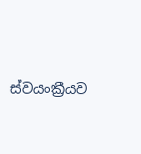ස්වයංක්‍රීයව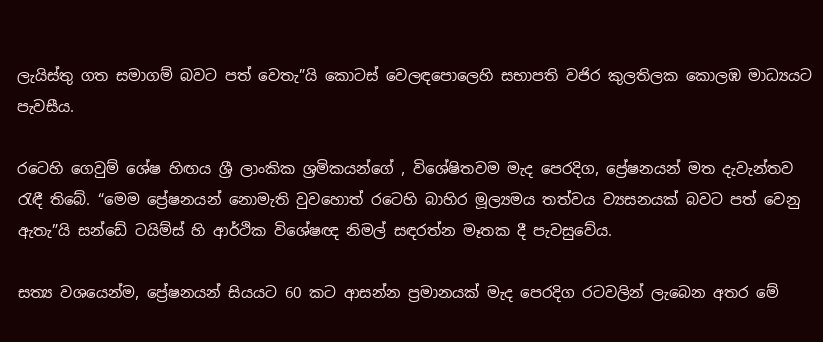ලැයිස්තු ගත සමාගම් බවට පත් වෙතැ”යි කොටස් වෙලඳපොලෙහි සභාපති වජිර කුලතිලක කොලඹ මාධ්‍යයට පැවසීය.

රටෙහි ගෙවුම් ශේෂ හිඟය ශ්‍රී ලාංකික ශ්‍රමිකයන්ගේ , විශේෂිතවම මැද පෙරදිග, ප්‍රේෂනයන් මත දැවැන්තව රැඳී තිබේ. “මෙම ප්‍රේෂනයන් නොමැති වුවහොත් රටෙහි බාහිර මූල්‍යමය තත්වය ව්‍යසනයක් බවට පත් වෙනු ඇතැ”යි සන්ඩේ ටයිම්ස් හි ආර්ථික විශේෂඥ නිමල් සඳරත්න මෑතක දී පැවසුවේය.

සත්‍ය වශයෙන්ම, ප්‍රේෂනයන් සියයට 60 කට ආසන්න ප්‍රමානයක් මැද පෙරදිග රටවලින් ලැබෙන අතර මේ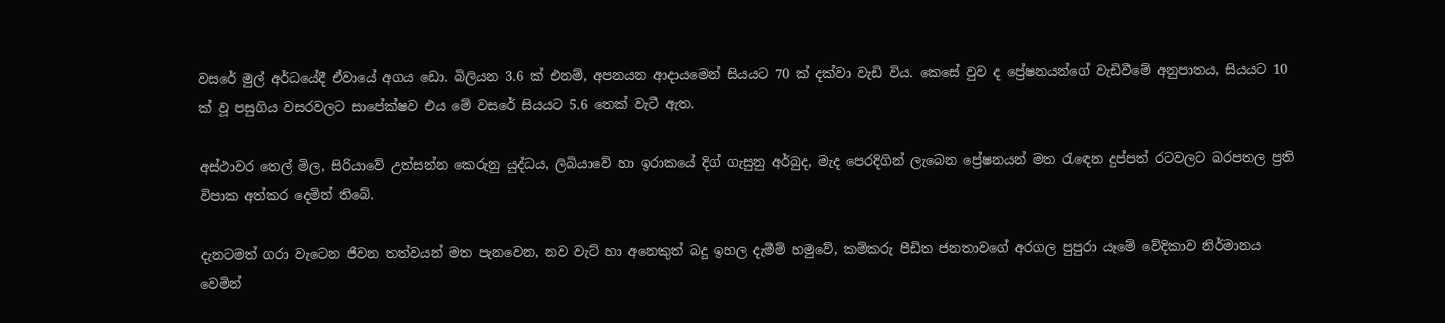වසරේ මුල් අර්ධයේදී ඒවායේ අගය ඩො. බිලියන 3.6 ක් එනම්, අපනයන ආදායමෙන් සියයට 70 ක් දක්වා වැඩි විය. කෙසේ වුව ද ප්‍රේෂනයන්ගේ වැඩිවීමේ අනුපාතය, සියයට 10 ක් වූ පසුගිය වසරවලට සාපේක්ෂව එය මේ වසරේ සියයට 5.6 තෙක් වැටී ඇත.

අස්ථාවර තෙල් මිල, සිරියාවේ උත්සන්න කෙරුනු යුද්ධය, ලිබියාවේ හා ඉරාකයේ දිග් ගැසුනු අර්බුද, මැද පෙරදිගින් ලැබෙන ප්‍රේෂනයන් මත රැඳෙන දුප්පත් රටවලට බරපතල ප්‍රති විපාක අත්කර දෙමින් තිබේ.

දැනටමත් ගරා වැටෙන ජීවන තත්වයන් මත පැනවෙන, නව වැට් හා අනෙකුත් බදු ඉහල දැමීම් හමුවේ, කම්කරු පීඩිත ජනතාවගේ අරගල පුපුරා යෑමේ වේදිකාව නිර්මානය වෙමින්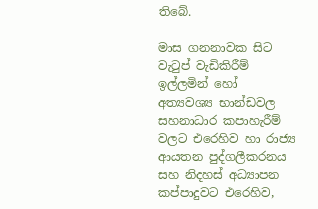තිබේ.

මාස ගනනාවක සිට වැටුප් වැඩිකිරීම් ඉල්ලමින් හෝ අත්‍යවශ්‍ය භාන්ඩවල සහනාධාර කපාහැරීම් වලට එරෙහිව හා රාජ්‍ය ආයතන පුද්ගලීකරනය සහ නිදහස් අධ්‍යාපන කප්පාදුවට එරෙහිව,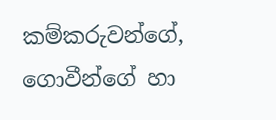කම්කරුවන්ගේ, ගොවීන්ගේ හා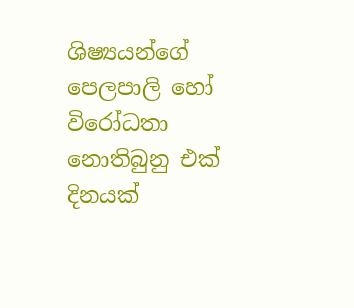ශිෂ්‍යයන්ගේ පෙලපාලි හෝ විරෝධතා නොතිබුනු එක් දිනයක්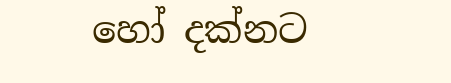හෝ දක්නට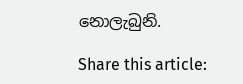නොලැබුනි.

Share this article: